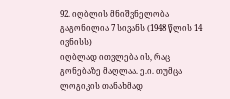92. იღბლის მნიშვნელობა
გაგონილია 7 სივანს (1948 წლის 14 ივნისს)
იღბლად ითვლება ის, რაც გონებაზე მაღლაა. ე.ი. თუმცა ლოგიკის თანახმად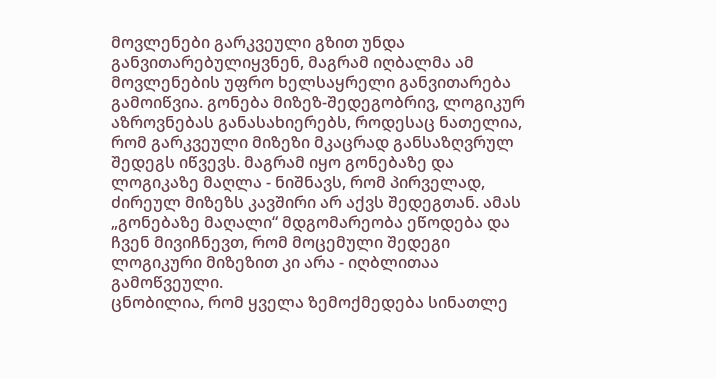მოვლენები გარკვეული გზით უნდა განვითარებულიყვნენ, მაგრამ იღბალმა ამ მოვლენების უფრო ხელსაყრელი განვითარება გამოიწვია. გონება მიზეზ-შედეგობრივ, ლოგიკურ აზროვნებას განასახიერებს, როდესაც ნათელია, რომ გარკვეული მიზეზი მკაცრად განსაზღვრულ შედეგს იწვევს. მაგრამ იყო გონებაზე და ლოგიკაზე მაღლა - ნიშნავს, რომ პირველად, ძირეულ მიზეზს კავშირი არ აქვს შედეგთან. ამას „გონებაზე მაღალი“ მდგომარეობა ეწოდება და ჩვენ მივიჩნევთ, რომ მოცემული შედეგი ლოგიკური მიზეზით კი არა - იღბლითაა გამოწვეული.
ცნობილია, რომ ყველა ზემოქმედება სინათლე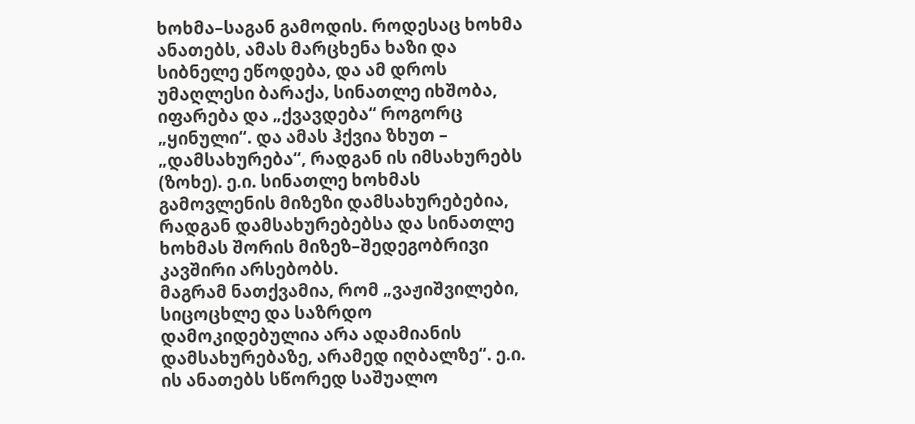ხოხმა–საგან გამოდის. როდესაც ხოხმა ანათებს, ამას მარცხენა ხაზი და სიბნელე ეწოდება, და ამ დროს უმაღლესი ბარაქა, სინათლე იხშობა, იფარება და „ქვავდება“ როგორც „ყინული“. და ამას ჰქვია ზხუთ – „დამსახურება“, რადგან ის იმსახურებს (ზოხე). ე.ი. სინათლე ხოხმას გამოვლენის მიზეზი დამსახურებებია, რადგან დამსახურებებსა და სინათლე ხოხმას შორის მიზეზ–შედეგობრივი კავშირი არსებობს.
მაგრამ ნათქვამია, რომ „ვაჟიშვილები, სიცოცხლე და საზრდო დამოკიდებულია არა ადამიანის დამსახურებაზე, არამედ იღბალზე“. ე.ი. ის ანათებს სწორედ საშუალო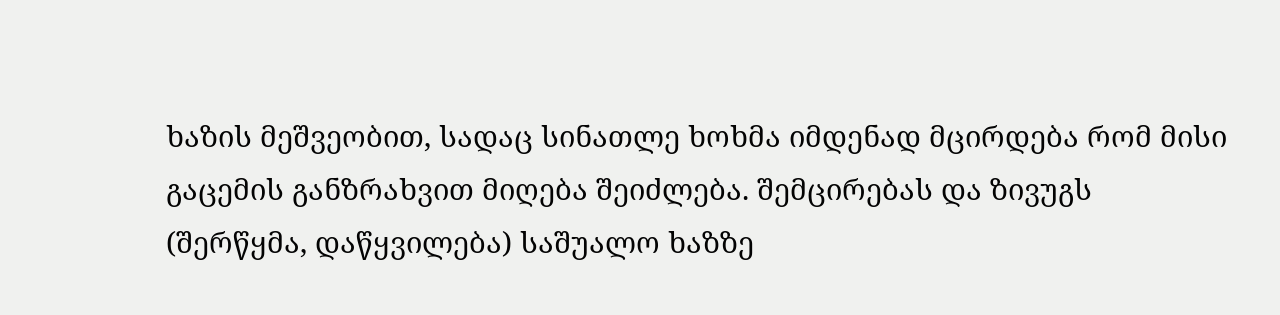ხაზის მეშვეობით, სადაც სინათლე ხოხმა იმდენად მცირდება რომ მისი გაცემის განზრახვით მიღება შეიძლება. შემცირებას და ზივუგს (შერწყმა, დაწყვილება) საშუალო ხაზზე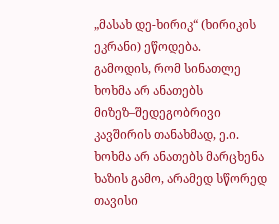„მასახ დე-ხირიკ“ (ხირიკის ეკრანი) ეწოდება.
გამოდის, რომ სინათლე ხოხმა არ ანათებს მიზეზ–შედეგობრივი კავშირის თანახმად, ე.ი. ხოხმა არ ანათებს მარცხენა ხაზის გამო, არამედ სწორედ თავისი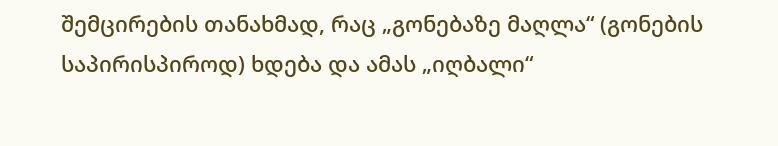შემცირების თანახმად, რაც „გონებაზე მაღლა“ (გონების საპირისპიროდ) ხდება და ამას „იღბალი“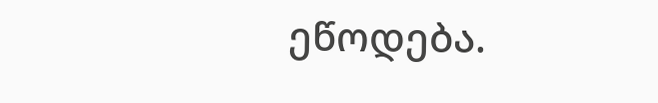ეწოდება.